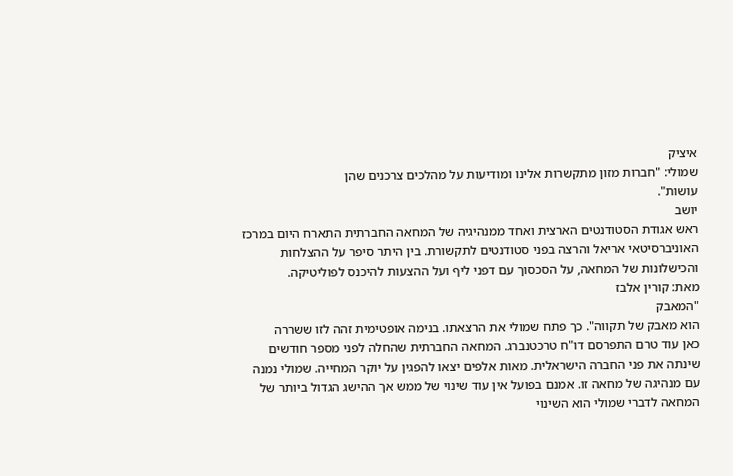איציק
שמולי: "חברות מזון מתקשרות אלינו ומודיעות על מהלכים צרכנים שהן
עושות".
יושב
ראש אגודת הסטודנטים הארצית ואחד ממנהיגיה של המחאה החברתית התארח היום במרכז
האוניברסיטאי אריאל והרצה בפני סטודנטים לתקשורת. בין היתר סיפר על ההצלחות
והכישלונות של המחאה, על הסכסוך עם דפני ליף ועל ההצעות להיכנס לפוליטיקה.
מאת: קורין אלבז
"המאבק
הוא מאבק של תקווה". כך פתח שמולי את הרצאתו. בנימה אופטימית זהה לזו ששררה
כאן עוד טרם התפרסם דו"ח טרכטנברג. המחאה החברתית שהחלה לפני מספר חודשים
שינתה את פני החברה הישראלית. מאות אלפים יצאו להפגין על יוקר המחייה. שמולי נמנה
עם מנהיגה של מחאה זו. אמנם בפועל אין עוד שינוי של ממש אך ההישג הגדול ביותר של
המחאה לדברי שמולי הוא השינוי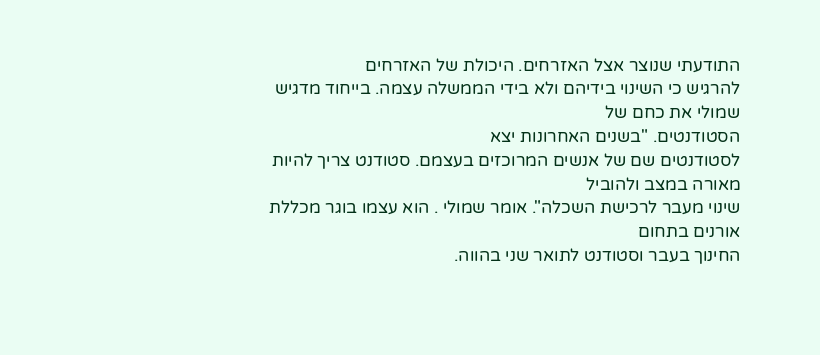התודעתי שנוצר אצל האזרחים. היכולת של האזרחים
להרגיש כי השינוי בידיהם ולא בידי הממשלה עצמה. בייחוד מדגיש שמולי את כחם של
הסטודנטים. "בשנים האחרונות יצא
לסטודנטים שם של אנשים המרוכזים בעצמם. סטודנט צריך להיות מאורה במצב ולהוביל
שינוי מעבר לרכישת השכלה". אומר שמולי . הוא עצמו בוגר מכללת אורנים בתחום
החינוך בעבר וסטודנט לתואר שני בהווה.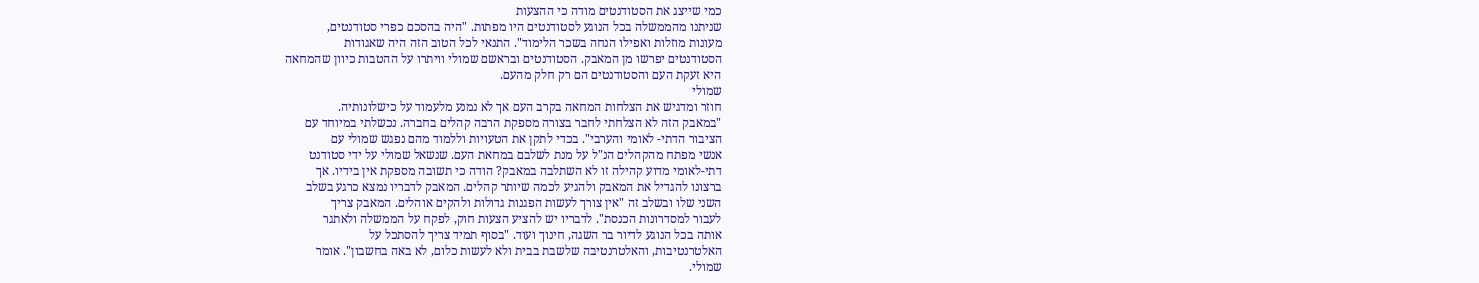כמי שייצג את הסטודנטים מודה כי ההצעות
שניתנו מהממשלה בכל הנוגע לסטודנטים היו מפתות. "היה בהסכם כפרי סטודנטים,
מעונות מוזלות ואפילו הנחה בשכר הלימוד". התנאי לכל הטוב הזה היה שאגודות
הסטודנטים יפרשו מן המאבק. הסטודנטים ובראשם שמולי וויתרו על ההטבות כיוון שהמחאה
היא זעקת העם והסטודנטים הם רק חלק מהעם.
שמולי
חוזר ומדגיש את הצלחות המחאה בקרב העם אך לא נמנע מלעמוד על כישלונותיה.
"במאבק הזה לא הצלחתי לחבר בצורה מספקת הרבה קהלים בחברה. נכשלתי במיוחד עם
הציבור הדתי- לאומי והערבי". בכדי לתקן את הטעויות וללמוד מהם נפגש שמולי עם
אנשי מפתח מהקהלים הנ"ל על מנת לשלבם במחאת העם. שנשאל שמולי על ידי סטודנט
דתי-לאומי מדוע קהילה זו לא השתלבה במאבק? הודה כי תשובה מספקת אין בידיו. אך
ברצונו להגדיל את המאבק ולהגיע לכמה שיותר קהלים. המאבק לדבריו נמצא כרגע בשלב
השני שלו ובשלב זה "אין צורך לעשות הפגנות גדולות ולהקים אוהלים. המאבק צריך
לעבור למסדרונות הכנסת". לדבריו יש להציע הצעות חוק, לפקח על הממשלה ולאתגר
אותה בכל הנוגע לדיור בר השגה, חינוך ועוד. "בסוף תמיד צריך להסתכל על
האלטרנטיבות, והאלטרנטיבה שלשבת בבית ולא לעשות כלום, לא באה בחשבון". אומר
שמולי.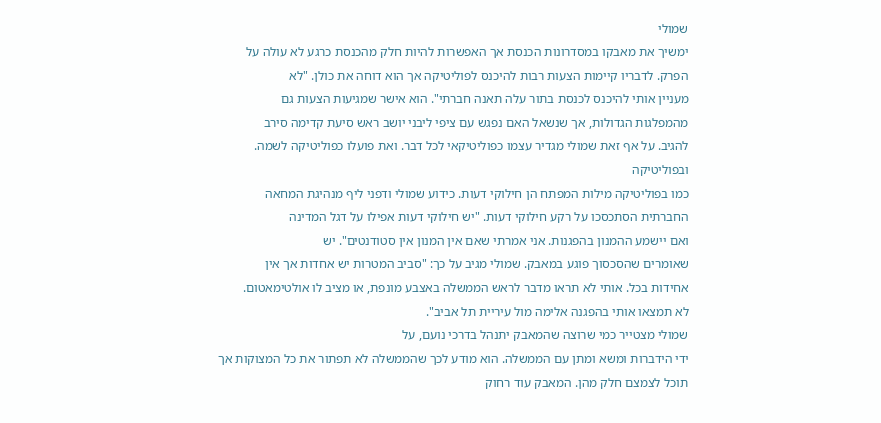שמולי
ימשיך את מאבקו במסדרונות הכנסת אך האפשרות להיות חלק מהכנסת כרגע לא עולה על
הפרק. לדבריו קיימות הצעות רבות להיכנס לפוליטיקה אך הוא דוחה את כולן. "לא
מעניין אותי להיכנס לכנסת בתור עלה תאנה חברתי". הוא אישר שמגיעות הצעות גם
מהמפלגות הגדולות, אך שנשאל האם נפגש עם ציפי ליבני יושב ראש סיעת קדימה סירב
להגיב. על אף זאת שמולי מגדיר עצמו כפוליטיקאי לכל דבר. ואת פועלו כפוליטיקה לשמה.
ובפוליטיקה
כמו בפוליטיקה מילות המפתח הן חילוקי דעות. כידוע שמולי ודפני ליף מנהיגת המחאה
החברתית הסתכסכו על רקע חילוקי דעות. "יש חילוקי דעות אפילו על דגל המדינה
ואם יישמע ההמנון בהפגנות. אני אמרתי שאם אין המנון אין סטודנטים". יש
שאומרים שהסכסוך פוגע במאבק. שמולי מגיב על כך: "סביב המטרות יש אחדות אך אין
אחידות בכל. אותי לא תראו מדבר לראש הממשלה באצבע מונפת, או מציב לו אולטימאטום.
לא תמצאו אותי בהפגנה אלימה מול עיריית תל אביב".
שמולי מצטייר כמי שרוצה שהמאבק יתנהל בדרכי נועם, על
ידי הידברות ומשא ומתן עם הממשלה. הוא מודע לכך שהממשלה לא תפתור את כל המצוקות אך
תוכל לצמצם חלק מהן. המאבק עוד רחוק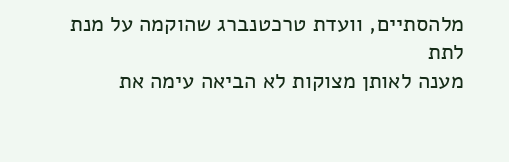מלהסתיים, וועדת טרכטנברג שהוקמה על מנת לתת
מענה לאותן מצוקות לא הביאה עימה את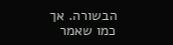הבשורה. אך כמו שאמר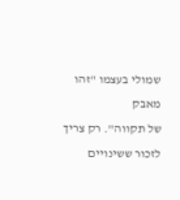שמולי בעצמו "זהו מאבק
של תקווה". רק צריך לזכור ששינויים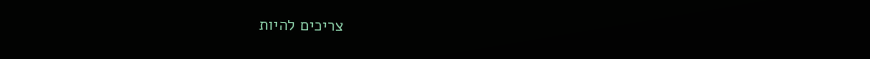צריכים להיות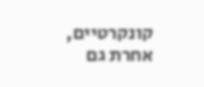קונקרטיים, אחרת גם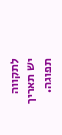לתקווה
יש תאריך תפוגה.